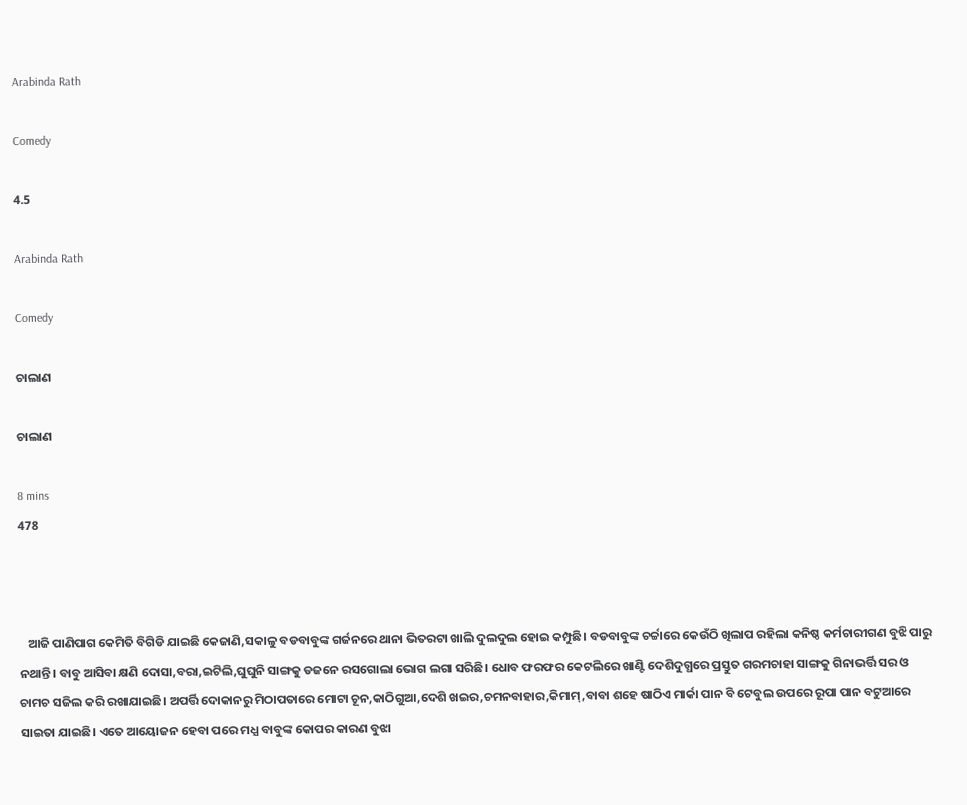Arabinda Rath

Comedy

4.5

Arabinda Rath

Comedy

ଚାଲାଣ

ଚାଲାଣ

8 mins
478



   ଆଜି ପାଣିପାଗ କେମିତି ବିଗିଡି ଯାଇଛି କେଜାଣି,ସକାଳୁ ବଡବାବୁଙ୍କ ଗର୍ଜନରେ ଥାନା ଭିତରଟା ଖାଲି ଦୁଲଦୁଲ ହୋଇ କମ୍ପୁଛି। ବଡବାବୁଙ୍କ ଚର୍ଚ୍ଚାରେ କେଉଁଠି ଖିଲାପ ରହିଲା କନିଷ୍ଠ କର୍ମଚାରୀଗଣ ବୁଝି ପାରୁ ନଥାନ୍ତି। ବାବୁ ଆସିବା କ୍ଷଣି ଦୋସା,ବରା,ଇଟିଲି,ଘୁଘୁନି ସାଙ୍ଗକୁ ଡଜନେ ରସଗୋଲା ଭୋଗ ଲଗା ସରିଛି। ଧୋବ ଫରଫର କେଟଲିରେ ଖାଣ୍ଟି ଦେଶିଦୁଗ୍ଧରେ ପ୍ରସ୍ତୁତ ଗରମଚାହା ସାଙ୍ଗକୁ ଗିନାଭର୍ତ୍ତି ସର ଓ ଚାମଚ ସଜିଲ କରି ରଖାଯାଇଛି। ଅପର୍ତ୍ତି ଦୋକାନରୁ ମିଠାପତାରେ ମୋଟା ଚୂନ,କାଠିଗୁଆ,ଦେଶି ଖଇର,ଚମନବାହାର,କିମାମ୍,ବାବା ଶହେ ଷାଠିଏ ମାର୍କା ପାନ ବି ଟେବୁଲ ଉପରେ ରୂପା ପାନ ବଟୁଆରେ ସାଇତା ଯାଇଛି। ଏତେ ଆୟୋଜନ ହେବା ପରେ ମଧ୍ଯ ବାବୁଙ୍କ କୋପର କାରଣ ବୁଝା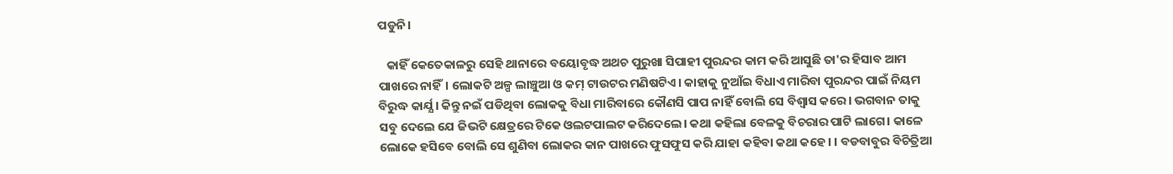ପଡୁନି।

   କାହିଁ କେତେକାଳରୁ ସେହି ଥାନାରେ ବୟୋବୃଦ୍ଧ ଅଥଚ ପୁରୁଖା ସିପାହୀ ପୁରନ୍ଦର କାମ କରି ଆସୁଛି ତା'ର ହିସାବ ଆମ ପାଖରେ ନାହିଁ। ଲୋକଟି ଅଳ୍ପ ଲାଞ୍ଚୁଆ ଓ କମ୍ ଟାଉଟର ମଣିଷଟିଏ। କାହାକୁ ନୁଆଁଇ ବିଧାଏ ମାରିବା ପୁରନ୍ଦର ପାଇଁ ନିୟମ ବିରୁଦ୍ଧ କାର୍ଯ୍ଯ। କିନ୍ତୁ ନଇଁ ପଡିଥିବା ଲୋକକୁ ବିଧା ମାରିବାରେ କୌଣସି ପାପ ନାହିଁ ବୋଲି ସେ ବିଶ୍ବାସ କରେ। ଭଗବାନ ତାକୁ ସବୁ ଦେଲେ ଯେ ଜିଭଟି କ୍ଷେତ୍ରରେ ଟିକେ ଓଲଟପାଲଟ କରିଦେଲେ। କଥା କହିଲା ବେଳକୁ ବିଚରାର ପାଟି ଲାଗେ। କାଳେ ଲୋକେ ହସିବେ ବୋଲି ସେ ଶୁଣିବା ଲୋକର କାନ ପାଖରେ ଫୁସଫୁସ କରି ଯାହା କହିବା କଥା କହେ। । ବଡବାବୁର ବିଚିତ୍ରିଆ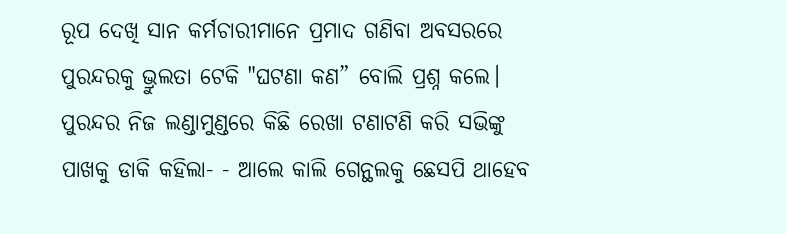ରୂପ ଦେଖି ସାନ କର୍ମଚାରୀମାନେ ପ୍ରମାଦ ଗଣିବା ଅବସରରେ ପୁରନ୍ଦରକୁ ଭ୍ରୁଲତା ଟେକି "ଘଟଣା କଣ” ବୋଲି ପ୍ରଶ୍ନ କଲେ। ପୁରନ୍ଦର ନିଜ ଲଣ୍ଡାମୁଣ୍ଡରେ କିଛି ରେଖା ଟଣାଟଣି କରି ସଭିଙ୍କୁ ପାଖକୁ ଡାକି କହିଲା- - ଆଲେ କାଲି ଗେନ୍ଥଲକୁ ଛେସପି ଥାହେବ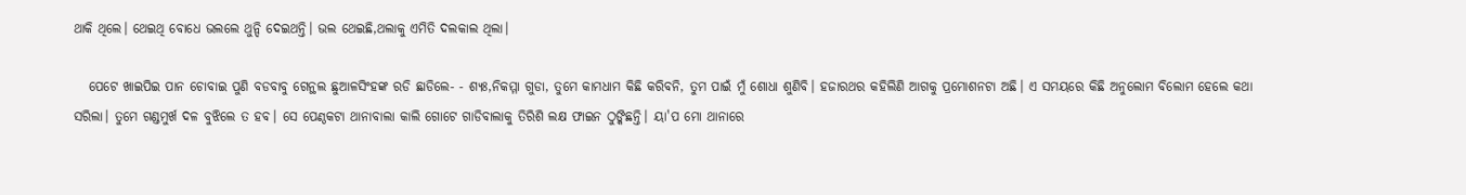ଥାକି ଥିଲେ। ଥେଇଥି ବୋଧେ ଭଲଲେ ଥୁନ୍ଦି ଦେଇଥନ୍ତି। ଭଲ ଥେଇଛି,ଥଲାକୁ ଏମିତି ଦଲକାଲ ଥିଲା।

   ପେଟେ ଖାଇପିଇ ପାନ ଚୋବାଇ ପୁଣି ବଡବାବୁ ଗେନ୍ଥଲ ଛୁଆଳସିଂହଙ୍କ ରଡି ଛାଡିଲେ- - ଶ୍ଯଃ,ନିକମ୍ମା ଗୁଡା, ତୁମେ କାମଧାମ କିଛି କରିବନି, ତୁମ ପାଇଁ ମୁଁ ଶୋଧା ଶୁଣିବି। ହଜାରଥର କହିଲିଣି ଆଗକୁ ପ୍ରମୋଶନଟା ଅଛି। ଏ ସମୟରେ କିଛି ଅନୁଲୋମ ବିଲୋମ ହେଲେ କଥା ସରିଲା। ତୁମେ ଗଣ୍ଡମୁର୍ଖ ଦଳ ବୁଝିଲେ ତ ହବ। ସେ ପେଣ୍ଠକଟା ଥାନାବାଲା କାଲି ଗୋଟେ ଗାଡିବାଲାକୁ ତିରିଶି ଲକ୍ଷ ଫାଇନ ଠୁଙ୍କିଛନ୍ତି। ୟା'ପ ମୋ ଥାନାରେ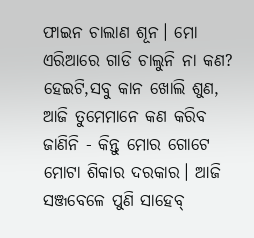ଫାଇନ ଚାଲାଣ ଶୂନ। ମୋ ଏରିଆରେ ଗାଡି ଚାଲୁନି ନା କଣ? ହେଇଟି,ସବୁ କାନ ଖୋଲି ଶୁଣ, ଆଜି ତୁମେମାନେ କଣ କରିବ ଜାଣିନି - କିନ୍ତୁ ମୋର ଗୋଟେ ମୋଟା ଶିକାର ଦରକାର। ଆଜି ସଞ୍ଜବେଳେ ପୁଣି ସାହେବ୍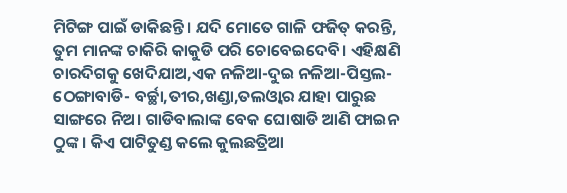ମିଟିଙ୍ଗ ପାଇଁ ଡାକିଛନ୍ତି। ଯଦି ମୋତେ ଗାଳି ଫଜିତ୍ କରନ୍ତି, ତୁମ ମାନଙ୍କ ଚାକିରି କାକୁଡି ପରି ଚୋବେଇଦେବି। ଏହିକ୍ଷଣି ଚାରଦିଗକୁ ଖେଦିଯାଅ,ଏକ ନଳିଆ-ଦୁଇ ନଳିଆ-ପିସ୍ତଲ-ଠେଙ୍ଗାବାଡି- ବର୍ଚ୍ଛା,ତୀର,ଖଣ୍ଡା,ତଲଓ୍ବାର ଯାହା ପାରୁଛ ସାଙ୍ଗରେ ନିଅ। ଗାଡିବାଲାଙ୍କ ବେକ ଘୋଷାଡି ଆଣି ଫାଇନ ଠୁଙ୍କ। କିଏ ପାଟିତୁଣ୍ଡ କଲେ କୁଲଛତ୍ରିଆ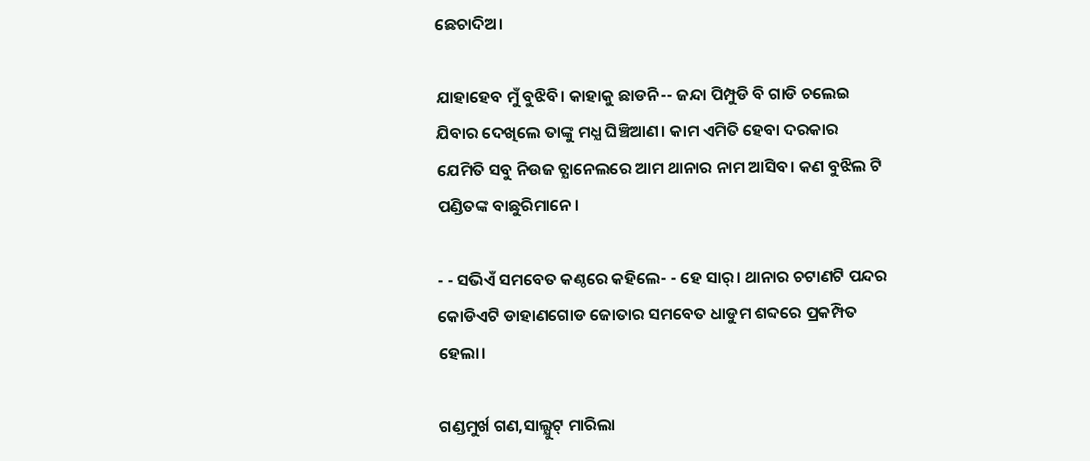ଛେଚାଦିଅ।

ଯାହାହେବ ମୁଁ ବୁଝିବି। କାହାକୁ ଛାଡନି-- ଜନ୍ଦା ପିମ୍ପୁଡି ବି ଗାଡି ଚଲେଇ ଯିବାର ଦେଖିଲେ ତାଙ୍କୁ ମଧ୍ଯ ଘିଞ୍ଚିଆଣ। କାମ ଏମିତି ହେବା ଦରକାର ଯେମିତି ସବୁ ନିଉଜ ଚ୍ଯାନେଲରେ ଆମ ଥାନାର ନାମ ଆସିବ। କଣ ବୁଝିଲ ଟି ପଣ୍ଡିତଙ୍କ ବାଛୁରିମାନେ।

- - ସଭିଏଁ ସମବେତ କଣ୍ଠରେ କହିଲେ- - ହେ ସାର୍। ଥାନାର ଚଟାଣଟି ପନ୍ଦର କୋଡିଏଟି ଡାହାଣଗୋଡ ଜୋତାର ସମବେତ ଧାଡୁମ ଶବ୍ଦରେ ପ୍ରକମ୍ପିତ ହେଲା।

ଗଣ୍ଡମୁର୍ଖ ଗଣ,ସାଲ୍ଯୁଟ୍ ମାରିଲା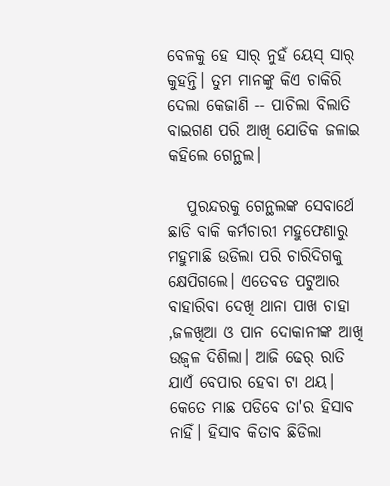ବେଳକୁ ହେ ସାର୍ ନୁହଁ ୟେସ୍ ସାର୍ କୁହନ୍ତି। ତୁମ ମାନଙ୍କୁ କିଏ ଚାକିରି ଦେଲା କେଜାଣି -- ପାଚିଲା ବିଲାତି ବାଇଗଣ ପରି ଆଖି ଯୋଡିକ ଜଳାଇ କହିଲେ ଗେନ୍ଥଲ।

   ପୁରନ୍ଦରକୁ ଗେନ୍ଥଲଙ୍କ ସେବାର୍ଥେ ଛାଡି ବାକି କର୍ମଚାରୀ ମହୁଫେଣାରୁ ମହୁମାଛି ଉଡିଲା ପରି ଚାରିଦିଗକୁ କ୍ଷେପିଗଲେ। ଏତେବଡ ପଟୁଆର ବାହାରିବା ଦେଖି ଥାନା ପାଖ ଚାହା ,ଜଳଖିଆ ଓ ପାନ ଦୋକାନୀଙ୍କ ଆଖି ଉଜ୍ବଳ ଦିଶିଲା। ଆଜି ଢେର୍ ରାତି ଯାଏଁ ବେପାର ହେବା ଟା ଥୟ। କେତେ ମାଛ ପଡିବେ ତା'ର ହିସାବ ନାହିଁ। ହିସାବ କିତାବ ଛିଡିଲା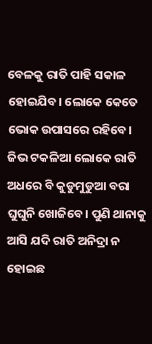ବେଳକୁ ରାତି ପାହି ସକାଳ ହୋଇଯିବ। ଲୋକେ କେତେ ଭୋକ ଉପାସରେ ରହିବେ। ଜିଭ ଟକଳିଆ ଲୋକେ ରାତି ଅଧରେ ବି କୁଡୁମୁଡୁଆ ବରା ଘୁଘୁନି ଖୋଜିବେ। ପୁଣି ଥାନାକୁ ଆସି ଯଦି ରାତି ଅନିଦ୍ରା ନ ହୋଇଛ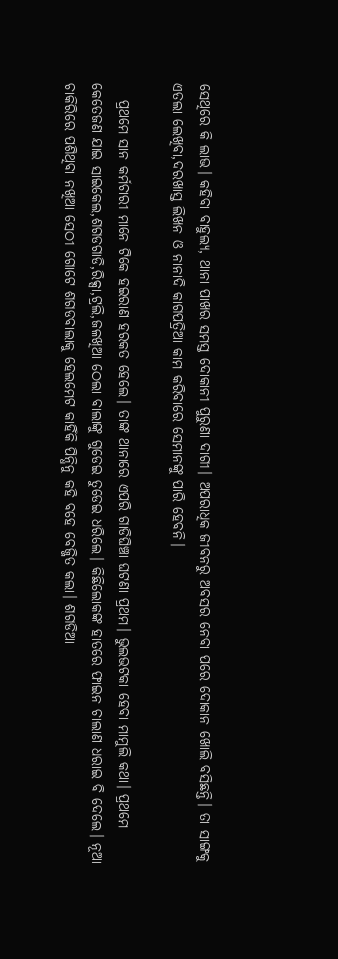ସେଥିରେ କି ଲାଭ। କହିବା ବାହୁଲ୍ଯ, ଥାନା ପାଖର ସମସ୍ତ ଦୋକାନୀ ପୁରୁଣା ଦାଗୀ। ଅପରାଧିକ ଜୀବନରୁ ଅବସର ନେବା ପରେ ଦୋକାନ ଖୋଲି ବସିଛନ୍ତି। ତା ସାଙ୍ଗକୁ ଏତଲା ଲେଖିବା,ଦରଖାସ୍ତ ଲିଖନ ଓ ନାନାଦି କାଗପତ୍ରିଆ କାମ କରିବାରେ ସେମାନଙ୍କୁ ପାରି ହେବନି।

   ପ୍ରଥମେ ସାନ କର୍ମଚାରୀ ମାନେ ଟିକେ ହଇରାଣ ହରକତ ହେଲେ। ତାଙ୍କ ଥାନାରେ ଏପରି ଗାଡିଘିଞ୍ଚା ଘଟଣା ପ୍ରଥମ। ଭୁଲଭଟକା ହେବା ମାମୁଲି କଥା। ପ୍ରଥମେ କେତେଜଣ ଯାଇ ସାଇକେଲ,ଶଗଡଗାଡି,ରିକ୍ସା,ଟ୍ରଲି,ଜଳଖିଆ ଠେଲା ବାଲାଙ୍କୁ ଗୁଡେଇ ତୁଡେଇ ଧରିଲେ। କିଛିଲୋକଙ୍କ ହାତରେ ଫାଇନ ଚାଲାଣ ଧରାଇ ବି ଦେଲେ। ନୂଆ ଚାକିରିରେ ପଶିଥିବା ନଖିଆ ସେଠୀ ଗୋଟେ ଶଗଡବାଲାକୁ ହେଲମେଟ କାହିଁକି ପିନ୍ଧିନୁ କହି ବହେ ବେଜ୍ଜିତ କଲା। ଶଗଡିଆ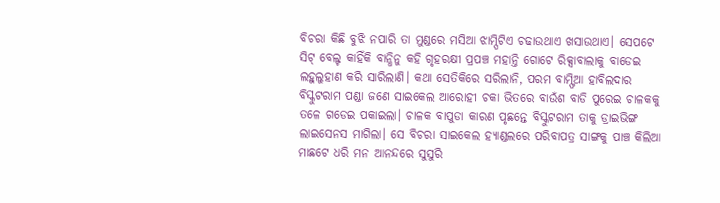ବିଚରା କିଛି ବୁଝି ନପାରି ତା ମୁଣ୍ଡରେ ମସିଆ ଝାମ୍ପିଟିଏ ଚଢାଉଥାଏ ଖସାଉଥାଏ। ସେପଟେ ସିଟ୍ ବେଲ୍ଟ କାହିଁକି ବାନ୍ଧିନୁ କହି ଗୃହରକ୍ଷୀ ପ୍ରପଞ୍ଚ ମହାନ୍ତି ଗୋଟେ ରିକ୍ସାବାଲାକୁ ବାଡେଇ ଲହୁଲୁହାଣ କରି ସାରିଲାଣି। କଥା ସେତିକିରେ ସରିଲାନି, ପରମ ବାମ୍ଫିଆ ହାବିଲଦାର ବିସ୍କୁଟରାମ ପଣ୍ଡା ଜଣେ ସାଇକେଲ ଆରୋହୀ ଚକା ଭିତରେ ବାଉଁଶ ବାଡି ପୁରେଇ ଚାଳକକୁ ତଳେ ଗଡେଇ ପକାଇଲା। ଚାଳକ ବାପୁଡା କାରଣ ପୃଛନ୍ତେ ବିସ୍କୁଟରାମ ତାକୁ ଡ୍ରାଇଭିଙ୍ଗ ଲାଇସେନସ ମାଗିଲା। ସେ ବିଚରା ସାଇକେଲ ହ୍ଯାଣ୍ଡଲରେ ପରିବାପତ୍ର ସାଙ୍ଗକୁ ପାଞ୍ଚ କିଲିଆ ମାଛଟେ ଧରି ମନ ଆନନ୍ଦରେ ସୁସୁରି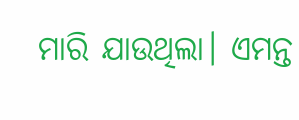ମାରି ଯାଉଥିଲା। ଏମନ୍ତ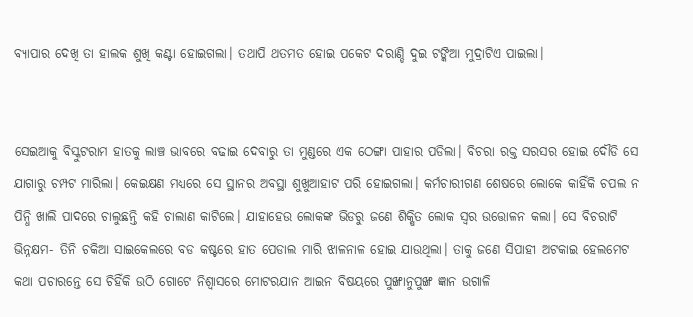ବ୍ଯାପାର ଦେଖି ତା ହାଲକ ଶୁଖି କଣ୍ଟା ହୋଇଗଲା। ତଥାପି ଥତମତ ହୋଇ ପକେଟ ଦରାଣ୍ଡି ଦୁଇ ଟଙ୍କିଆ ମୁଦ୍ରାଟିଏ ପାଇଲା।


ସେଇଆକୁ ବିସ୍କୁଟରାମ ହାତକୁ ଲାଞ୍ଚ ଭାବରେ ବଢାଇ ଦେବାରୁ ତା ମୁଣ୍ଡରେ ଏକ ଠେଙ୍ଗା ପାହାର ପଡିଲା। ବିଚରା ରକ୍ତ ସରସର ହୋଇ ଦୌଡି ସେ ଯାଗାରୁ ଚମ୍ପଟ ମାରିଲା। କେଇକ୍ଷଣ ମଧ୍ଯରେ ସେ ସ୍ଥାନର ଅବସ୍ଥା ଶୁଖୁଆହାଟ ପରି ହୋଇଗଲା। କର୍ମଚାରୀଗଣ ଶେଷରେ ଲୋକେ କାହିଁକି ଚପଲ ନ ପିନ୍ଧି ଖାଲି ପାଦରେ ଚାଲୁଛନ୍ତି କହି ଚାଲାଣ କାଟିଲେ। ଯାହାହେଉ ଲୋକଙ୍କ ଭିଡରୁ ଜଣେ ଶିକ୍ଷିତ ଲୋକ ସ୍ବର ଉତ୍ତୋଳନ କଲା। ସେ ବିଚରାଟି ଭିନ୍ନକ୍ଷମ- ତିନି ଚକିଆ ସାଇକେଲରେ ବଡ କଷ୍ଟରେ ହାତ ପେଡାଲ ମାରି ଝାଳନାଳ ହୋଇ ଯାଉଥିଲା। ତାକୁ ଜଣେ ସିପାହୀ ଅଟକାଇ ହେଲମେଟ କଥା ପଚାରନ୍ତେ ସେ ଚିହିଁକି ଉଠି ଗୋଟେ ନିଶ୍ବାସରେ ମୋଟରଯାନ ଆଇନ ବିଷୟରେ ପୁଙ୍ଖାନୁପୁଙ୍ଖ ଜ୍ଞାନ ଉଗାଳି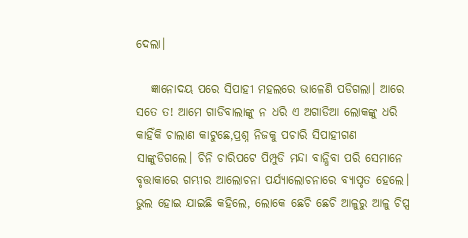ଦେଲା।

   ଜ୍ଞାନୋଦୟ ପରେ ସିପାହୀ ମହଲରେ ଭାଳେଣି ପଡିଗଲା। ଆରେ ସତେ ତ! ଆମେ ଗାଡିବାଲାଙ୍କୁ ନ ଧରି ଏ ଅଗାଡିଆ ଲୋକଙ୍କୁ ଧରି କାହିଁକି ଚାଲାଣ କାଟୁଛେ,ପ୍ରଶ୍ନ ନିଜକୁ ପଚାରି ସିପାହୀଗଣ ସାଙ୍କୁଡିଗଲେ। ଚିନି ଚାରିପଟେ ପିମ୍ପୁଡି ମନ୍ଦା ବାନ୍ଧିବା ପରି ସେମାନେ ବୃତ୍ତାକାରେ ଗମ୍ଭୀର ଆଲୋଚନା ପର୍ଯ୍ଯାଲୋଚନାରେ ବ୍ଯାପୃତ ହେଲେ। ଭୁଲ ହୋଇ ଯାଇଛି କହିଲେ, ଲୋକେ ଛେଚି ଛେଚି ଆଳୁରୁ ଆଳୁ ଚିପ୍ସ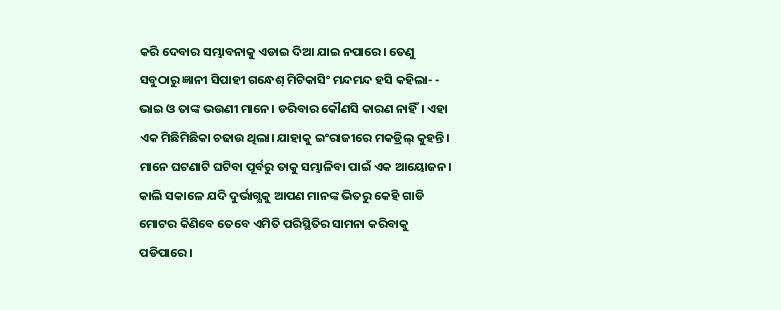କରି ଦେବାର ସମ୍ଭାବନାକୁ ଏଡାଇ ଦିଆ ଯାଇ ନପାରେ। ତେଣୁ ସବୁଠାରୁ ଜ୍ଞାନୀ ସିପାହୀ ଗନ୍ଧେଶ୍ ମିଟିକାସିଂ ମନ୍ଦମନ୍ଦ ହସି କହିଲା- - ଭାଇ ଓ ତାଙ୍କ ଭଉଣୀ ମାନେ। ଡରିବାର କୌଣସି କାରଣ ନାହିଁ। ଏହା ଏକ ମିଛିମିଛିକା ଚଢାଉ ଥିଲା। ଯାହାକୁ ଇଂରାଜୀରେ ମକଡ୍ରିଲ୍ କୁହନ୍ତି। ମାନେ ଘଟଣାଟି ଘଟିବା ପୂର୍ବରୁ ତାକୁ ସମ୍ଭାଳିବା ପାଇଁ ଏକ ଆୟୋଜନ। କାଲି ସକାଳେ ଯଦି ଦୁର୍ଭାଗ୍ଯକୁ ଆପଣ ମାନଙ୍କ ଭିତରୁ କେହି ଗାଡି ମୋଟର କିଣିବେ ତେବେ ଏମିତି ପରିସ୍ଥିତିର ସାମନା କରିବାକୁ ପଡିପାରେ।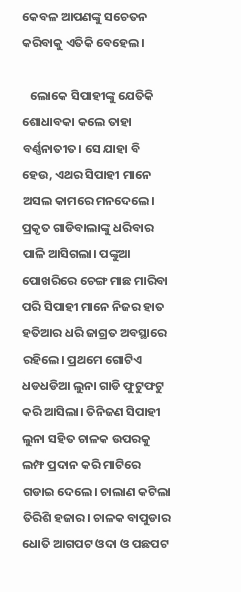କେବଳ ଆପଣଙ୍କୁ ସଚେତନ କରିବାକୁ ଏତିକି ବେହେଲ।

   ଲୋକେ ସିପାହୀଙ୍କୁ ଯେତିକି ଶୋଧାବକା କଲେ ତାହା ବର୍ଣ୍ଣନାତୀତ। ସେ ଯାହା ବି ହେଉ, ଏଥର ସିପାହୀ ମାନେ ଅସଲ କାମରେ ମନଦେଲେ। ପ୍ରକୃତ ଗାଡିବାଲାଙ୍କୁ ଧରିବାର ପାଳି ଆସିଗଲା। ପଙ୍କୁଆ ପୋଖରିରେ ଚେଙ୍ଗ ମାଛ ମାରିବା ପରି ସିପାହୀ ମାନେ ନିଜର ହାତ ହତିଆର ଧରି ଜାଗ୍ରତ ଅବସ୍ଥାରେ ରହିଲେ। ପ୍ରଥମେ ଗୋଟିଏ ଧଡଧଡିଆ ଲୁନା ଗାଡି ଫୁଟୁଫଟୁ କରି ଆସିଲା। ତିନିଜଣ ସିପାହୀ ଲୁନା ସହିତ ଚାଳକ ଉପରକୁ ଲମ୍ଫ ପ୍ରଦାନ କରି ମାଟିରେ ଗଡାଇ ଦେଲେ। ଚାଲାଣ କଟିଲା ତିରିଶି ହଜାର। ଚାଳକ ବାପୁଡାର ଧୋତି ଆଗପଟ ଓଦା ଓ ପଛପଟ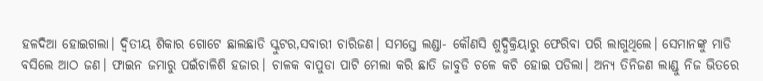ହଳଦିଆ ହୋଇଗଲା। ଦ୍ବିତୀୟ ଶିକାର ଗୋଟେ ଛାଲଛାଡି ସ୍କୁଟର,ସବାରୀ ଚାରିଜଣ। ସମସ୍ତେ ଲଣ୍ଡା- କୌଣସି ଶୁଦ୍ଧିକ୍ରିୟାରୁ ଫେରିବା ପରି ଲାଗୁଥିଲେ। ସେମାନଙ୍କୁ ମାଡି ବସିଲେ ଆଠ ଜଣ। ଫାଇନ ଜମାରୁ ପଇଁଚାଳିଶି ହଜାର। ଚାଳକ ବାପୁଡା ପାଟି ମେଲା କରି ଛାତି ଜାବୁଡି ଚଳେ କଚି ହୋଇ ପଡିଲା। ଅନ୍ଯ ତିନିଜଣ ଲାଣ୍ଡୁ ନିଜ ଭିତରେ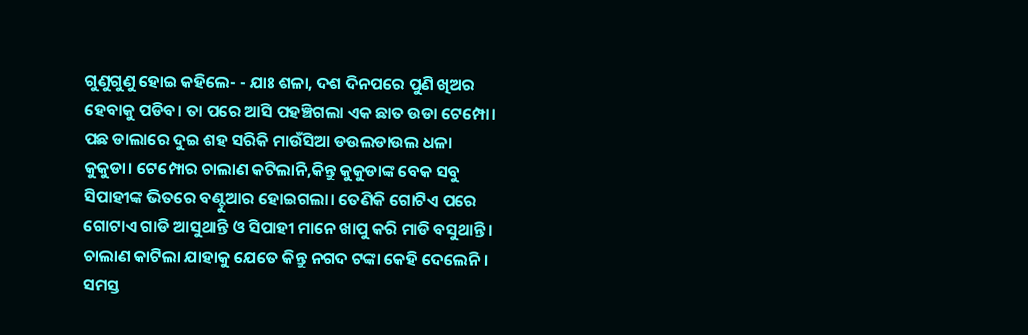ଗୁଣୁଗୁଣୁ ହୋଇ କହିଲେ- - ଯାଃ ଶଳା, ଦଶ ଦିନପରେ ପୁଣି ଖିଅର ହେବାକୁ ପଡିବ। ତା ପରେ ଆସି ପହଞ୍ଚିଗଲା ଏକ ଛାତ ଉଡା ଟେମ୍ପୋ। ପଛ ଡାଲାରେ ଦୁଇ ଶହ ସରିକି ମାଉଁସିଆ ଡଉଲଡାଉଲ ଧଳା କୁକୁଡା। ଟେମ୍ପୋର ଚାଲାଣ କଟିଲାନି,କିନ୍ତୁ କୁକୁଡାଙ୍କ ବେକ ସବୁ ସିପାହୀଙ୍କ ଭିତରେ ବଣ୍ଟୁଆର ହୋଇଗଲା। ତେଣିକି ଗୋଟିଏ ପରେ ଗୋଟାଏ ଗାଡି ଆସୁଥାନ୍ତି ଓ ସିପାହୀ ମାନେ ଖାପୁ କରି ମାଡି ବସୁଥାନ୍ତି। ଚାଲାଣ କାଟିଲା ଯାହାକୁ ଯେତେ କିନ୍ତୁ ନଗଦ ଟଙ୍କା କେହି ଦେଲେନି। ସମସ୍ତ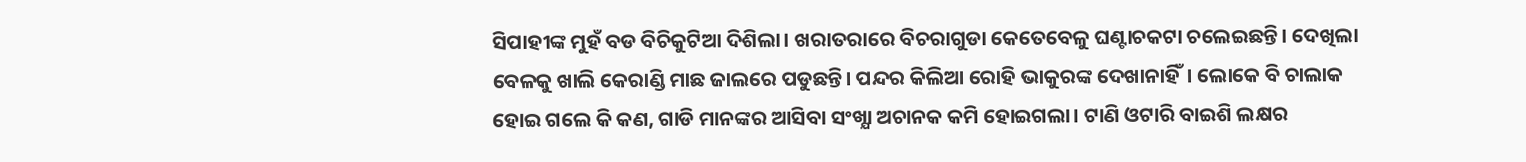ସିପାହୀଙ୍କ ମୁହଁ ବଡ ବିଚିକୁଟିଆ ଦିଶିଲା। ଖରାତରାରେ ବିଚରାଗୁଡା କେତେବେଳୁ ଘଣ୍ଟାଚକଟା ଚଲେଇଛନ୍ତି। ଦେଖିଲା ବେଳକୁ ଖାଲି କେରାଣ୍ଡି ମାଛ ଜାଲରେ ପଡୁଛନ୍ତି। ପନ୍ଦର କିଲିଆ ରୋହି ଭାକୁରଙ୍କ ଦେଖାନାହିଁ। ଲୋକେ ବି ଚାଲାକ ହୋଇ ଗଲେ କି କଣ, ଗାଡି ମାନଙ୍କର ଆସିବା ସଂଖ୍ଯା ଅଚାନକ କମି ହୋଇଗଲା। ଟାଣି ଓଟାରି ବାଇଶି ଲକ୍ଷର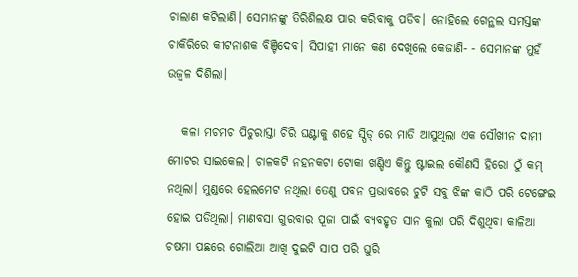ଚାଲାଣ କଟିଲାଣି। ସେମାନଙ୍କୁ ତିରିଶିଲକ୍ଷ ପାର କରିବାକୁ ପଡିବ। ନୋହିଲେ ଗେନ୍ଥଲ ସମସ୍ତଙ୍କ ଚାକିରିରେ କୀଟନାଶକ ବିଞ୍ଚିଦେବ। ସିପାହୀ ମାନେ କଣ ଦେଖିଲେ କେଜାଣି- - ସେମାନଙ୍କ ମୁହଁ ଉଜ୍ବଳ ଦିଶିଲା।

   କଳା ମଚମଚ ପିଚୁରାସ୍ତା ଚିରି ଘଣ୍ଟାକୁ ଶହେ ସ୍ପିଡ୍ ରେ ମାଡି ଆସୁଥିଲା ଏକ ସୌଖୀନ ଦାମୀ ମୋଟର ସାଇକେଲ। ଚାଳକଟି ନହନକଟା ଟୋକା ଖଣ୍ଡିଏ କିନ୍ତୁ ଷ୍ଟାଇଲ କୌଣସି ହିରୋ ଠୁଁ କମ୍ ନଥିଲା। ମୁଣ୍ଡରେ ହେଲମେଟ ନଥିଲା ତେଣୁ ପବନ ପ୍ରଭାବରେ ଚୁଟି ସବୁ ଝିଙ୍କ କାଠି ପରି ଟେଙ୍ଗେଇ ହୋଇ ପଡିଥିଲା। ମାଣବସା ଗୁରବାର ପୂଜା ପାଇଁ ବ୍ଯବହୃତ ସାନ କୁଲା ପରି ଦିଶୁଥିବା କାଳିଆ ଚଷମା ପଛରେ ଗୋଲିଆ ଆଖି ଦୁଇଟି ସାପ ପରି ଘୁରି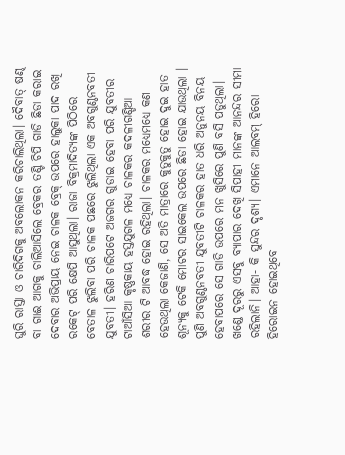ଘୁରି ରାସ୍ତା ଓ ଚାରିଦିଗକୁ ଅବଲୋକନ କରିଚାଲିଥିଲା। ଦୈବାତ୍ ଷଣ୍ଢ ବା ଗାଈ ଆଗକୁ ଚାଲିଆସିଲେ ବ୍ରେକର ତଣ୍ଟି ଚିପି ଗାଡି ଛିଡା କରାଇ ଦେବାର ଅଭିପ୍ରାୟ ନେଇ ଚାଳକ ବ୍ରେକ୍ ଉପରେ ହାଲୁକା ପାଦ ରଖି ରକେଟ୍ ପରି କ୍ଷେପି ଆସୁଥିଲା। ରାଜା ବିକ୍ରମାଦିତ୍ଯଙ୍କ ପିଠିରେ ବେତାଳ ଝୁଲିବା ପରି ଚାଳକ ପଛରେ ଝୁଲିଥିଲା ଏକ ଅବଗୁଣ୍ଠନବତୀ ଯୁବତୀ। ହରିଣ ଚାରିପଟେ ଅଜଗର ଗୁଡାଇ ହେବା ପରି ଯୁବତୀର ଟାଆଁସିଆ କୃଷ୍ଣକାୟ ହସ୍ତଯୁଗଳ ମଧ୍ଯେ ଚାଳକର କଦଳୀଗଣ୍ଡିଆ ଶରୀର ଟି ଆବଦ୍ଧ ହୋଇ ରହିଥିଲା। ଚାଳକର ମଧ୍ଯେମଧ୍ଯେ କଣ ହେଉଥିଲା କେଜାଣି, ସେ ଅତି ମାତ୍ରାରେ କୁତୁକୁତୁ ହୋଇ ଦୁଇ ହାତ ଶୂନ୍ଯକୁ ଟେକି ମୋଟର ସାଇକେଲ ଉପରେ ଛିଡା ହୋଇ ଯାଉଥିଲା । ପୁଣି ଅବଗୁଣ୍ଠନବତୀ ଯୁବତୀଟି ଚାଳକର ହାତ ଧରି ଅନୁନୟ ବିନୟ ହେବାପରେ ସେ ଗାଡି ଉପରେ ମନ ଖୁସିରେ ପୁଣି ବସି ପଡୁଥିଲା। ଖଣ୍ଡେ ଦୂରରୁ ଏସବୁ ବ୍ଯାପାର ଦେଖି ସିପାହୀ ମାନଙ୍କ ଆନନ୍ଦର ସୀମା ରହିଲାନି। ଆହା- କି ସୁନ୍ଦର ଦୃଶ୍ଯ। ଏମାନେ ଆଲବମ୍ ହିରୋ ହିରୋଇନ ହୋଇଥିବେ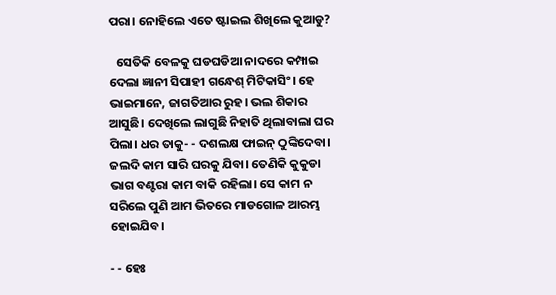ପରା। ନୋହିଲେ ଏତେ ଷ୍ଟାଇଲ ଶିଖିଲେ କୁଆଡୁ?

   ସେତିକି ବେଳକୁ ଘଡଘଡିଆ ନାଦରେ କମ୍ପାଇ ଦେଲା ଜ୍ଞାନୀ ସିପାହୀ ଗନ୍ଧେଶ୍ ମିଟିକାସିଂ। ହେ ଭାଇମାନେ, ଜାଗତିଆର ରୁହ। ଭଲ ଶିକାର ଆସୁଛି। ଦେଖିଲେ ଲାଗୁଛି ନିହାତି ଥିଲାବାଲା ଘର ପିଲା। ଧର ତାକୁ- - ଦଶଲକ୍ଷ ଫାଇନ୍ ଠୁଙ୍କିଦେବା। ଜଲଦି କାମ ସାରି ଘରକୁ ଯିବା। ତେଣିକି କୁକୁଡା ଭାଗ ବଣ୍ଟରା କାମ ବାକି ରହିଲା। ସେ କାମ ନ ସରିଲେ ପୁଣି ଆମ ଭିତରେ ମାଡଗୋଳ ଆରମ୍ଭ ହୋଇଯିବ।

- - ହେଃ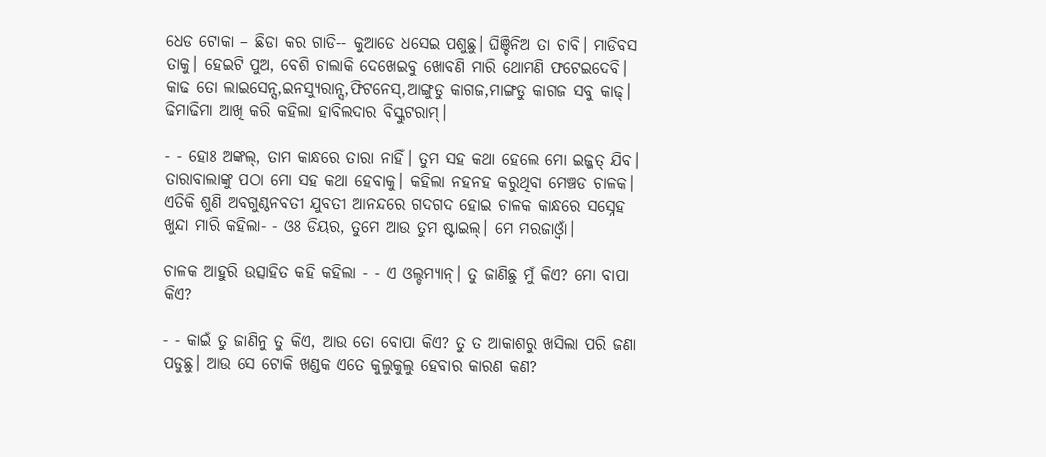ଧେଡ ଟୋକା – ଛିଡା କର ଗାଡି-- କୁଆଡେ ଧସେଇ ପଶୁଛୁ। ଘିଞ୍ଚିନିଅ ତା ଚାବି। ମାଡିବସ ତାକୁ। ହେଇଟି ପୁଅ, ବେଶି ଚାଲାକି ଦେଖେଇବୁ ଖୋବଣି ମାରି ଥୋମଣି ଫଟେଇଦେବି। କାଢ ତୋ ଲାଇସେନ୍ସ,ଇନସ୍ଯୁରାନ୍ସ,ଫିଟନେସ୍,ଆଙ୍ଗୁଡୁ କାଗଜ,ମାଙ୍ଗଡୁ କାଗଜ ସବୁ କାଢ୍। ଢିମାଢିମା ଆଖି କରି କହିଲା ହାବିଲଦାର ବିସ୍କୁଟରାମ୍।

- - ହୋଃ ଅଙ୍କଲ୍, ତାମ କାନ୍ଧରେ ତାରା ନାହିଁ। ତୁମ ସହ କଥା ହେଲେ ମୋ ଇଜ୍ଜତ୍ ଯିବ। ତାରାବାଲାଙ୍କୁ ପଠା ମୋ ସହ କଥା ହେବାକୁ। କହିଲା ନହନହ କରୁଥିବା ମେଞ୍ଚଡ ଚାଳକ। ଏତିକି ଶୁଣି ଅବଗୁଣ୍ଠନବତୀ ଯୁବତୀ ଆନନ୍ଦରେ ଗଦଗଦ ହୋଇ ଚାଳକ କାନ୍ଧରେ ସସ୍ନେହ ଖୁନ୍ଦା ମାରି କହିଲା- - ଓଃ ଡିୟର, ତୁମେ ଆଉ ତୁମ ଷ୍ଟାଇଲ୍। ମେ ମରଜାଓ୍ବାଁ।

ଚାଳକ ଆହୁରି ଉତ୍ସାହିତ କହି କହିଲା - - ଏ ଓଲ୍ଡମ୍ଯାନ୍। ତୁ ଜାଣିଛୁ ମୁଁ କିଏ? ମୋ ବାପା କିଏ?

- - କାଇଁ ତୁ ଜାଣିନୁ ତୁ କିଏ, ଆଉ ତୋ ବୋପା କିଏ? ତୁ ତ ଆକାଶରୁ ଖସିଲା ପରି ଜଣା ପଡୁଛୁ। ଆଉ ସେ ଟୋକି ଖଣ୍ଡକ ଏତେ କୁଲୁକୁଲୁ ହେବାର କାରଣ କଣ?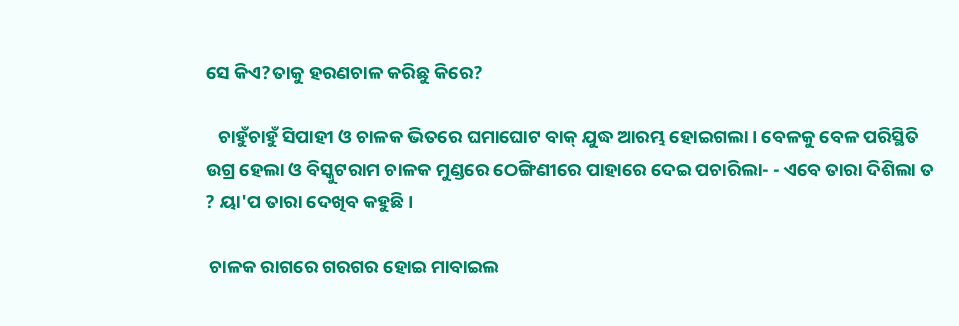ସେ କିଏ?ତାକୁ ହରଣଚାଳ କରିଛୁ କିରେ?

   ଚାହୁଁଚାହୁଁ ସିପାହୀ ଓ ଚାଳକ ଭିତରେ ଘମାଘୋଟ ବାକ୍ ଯୁଦ୍ଧ ଆରମ୍ଭ ହୋଇଗଲା। ବେଳକୁ ବେଳ ପରିସ୍ଥିତି ଉଗ୍ର ହେଲା ଓ ବିସ୍କୁଟରାମ ଚାଳକ ମୁଣ୍ଡରେ ଠେଙ୍ଗିଣୀରେ ପାହାରେ ଦେଇ ପଚାରିଲା- - ଏବେ ତାରା ଦିଶିଲା ତ ? ୟା'ପ ତାରା ଦେଖିବ କହୁଛି।

 ଚାଳକ ରାଗରେ ଗରଗର ହୋଇ ମାବାଇଲ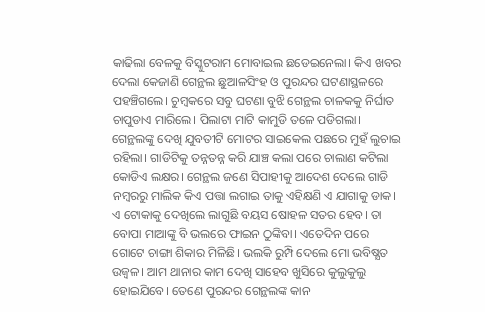କାଢିଲା ବେଳକୁ ବିସ୍କୁଟରାମ ମୋବାଇଲ ଛଡେଇନେଲା। କିଏ ଖବର ଦେଲା କେଜାଣି ଗେନ୍ଥଲ ଛୁଆଳସିଂହ ଓ ପୁରନ୍ଦର ଘଟଣାସ୍ଥଳରେ ପହଞ୍ଚିଗଲେ। ଚୁମ୍ବକରେ ସବୁ ଘଟଣା ବୁଝି ଗେନ୍ଥଲ ଚାଳକକୁ ନିର୍ଘାତ ଚାପୁଡାଏ ମାରିଲେ। ପିଲାଟା ମାଟି କାମୁଡି ତଳେ ପଡିଗଲା। ଗେନ୍ଥଲଙ୍କୁ ଦେଖି ଯୁବତୀଟି ମୋଟର ସାଇକେଲ ପଛରେ ମୁହଁ ଲୁଚାଇ ରହିଲା। ଗାଡିଟିକୁ ତନ୍ନତନ୍ନ କରି ଯାଞ୍ଚ କଲା ପରେ ଚାଲାଣ କଟିଲା କୋଡିଏ ଲକ୍ଷର। ଗେନ୍ଥଲ ଜଣେ ସିପାହୀକୁ ଆଦେଶ ଦେଲେ ଗାଡି ନମ୍ବରରୁ ମାଲିକ କିଏ ପତ୍ତା ଲଗାଇ ତାକୁ ଏହିକ୍ଷଣି ଏ ଯାଗାକୁ ଡାକ। ଏ ଟୋକାକୁ ଦେଖିଲେ ଲାଗୁଛି ବୟସ ଷୋହଳ ସତର ହେବ। ତା ବୋପା ମାଆଙ୍କୁ ବି ଭଲରେ ଫାଇନ ଠୁଙ୍କିବା। ଏତେଦିନ ପରେ ଗୋଟେ ଚାଙ୍ଗା ଶିକାର ମିଳିଛି। ଭଲକି ରୁମ୍ପି ଦେଲେ ମୋ ଭବିଷ୍ଯତ ଉଜ୍ବଳ। ଆମ ଥାନାର କାମ ଦେଖି ସାହେବ ଖୁସିରେ କୁଲୁକୁଲୁ ହୋଇଯିବେ। ତେଣେ ପୁରନ୍ଦର ଗେନ୍ଥଲଙ୍କ କାନ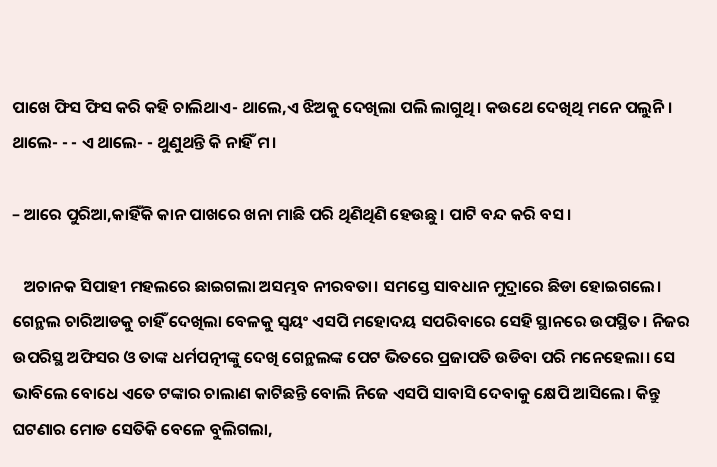ପାଖେ ଫିସ ଫିସ କରି କହି ଚାଲିଥାଏ- ଥାଲେ,ଏ ଝିଅକୁ ଦେଖିଲା ପଲି ଲାଗୁଥି। କଉଥେ ଦେଖିଥି ମନେ ପଲୁନି। ଥାଲେ- - - ଏ ଥାଲେ- - ଥୁଣୁଥନ୍ତି କି ନାହିଁ ମ।

– ଆରେ ପୁରିଆ,କାହିଁକି କାନ ପାଖରେ ଖନା ମାଛି ପରି ଥିଣିଥିଣି ହେଉଛୁ। ପାଟି ବନ୍ଦ କରି ବସ।

   ଅଚାନକ ସିପାହୀ ମହଲରେ ଛାଇଗଲା ଅସମ୍ଭବ ନୀରବତା। ସମସ୍ତେ ସାବଧାନ ମୁଦ୍ରାରେ ଛିଡା ହୋଇଗଲେ। ଗେନ୍ଥଲ ଚାରିଆଡକୁ ଚାହିଁ ଦେଖିଲା ବେଳକୁ ସ୍ବୟଂ ଏସପି ମହୋଦୟ ସପରିବାରେ ସେହି ସ୍ଥାନରେ ଉପସ୍ଥିତ। ନିଜର ଉପରିସ୍ଥ ଅଫିସର ଓ ତାଙ୍କ ଧର୍ମପତ୍ନୀଙ୍କୁ ଦେଖି ଗେନ୍ଥଲଙ୍କ ପେଟ ଭିତରେ ପ୍ରଜାପତି ଉଡିବା ପରି ମନେହେଲା। ସେ ଭାବିଲେ ବୋଧେ ଏତେ ଟଙ୍କାର ଚାଲାଣ କାଟିଛନ୍ତି ବୋଲି ନିଜେ ଏସପି ସାବାସି ଦେବାକୁ କ୍ଷେପି ଆସିଲେ। କିନ୍ତୁ ଘଟଣାର ମୋଡ ସେତିକି ବେଳେ ବୁଲିଗଲା,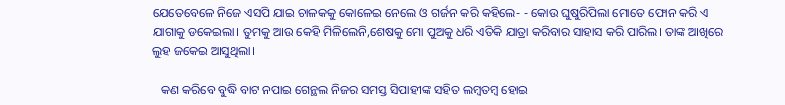ଯେତେବେଳେ ନିଜେ ଏସପି ଯାଇ ଚାଳକକୁ କୋଳେଇ ନେଲେ ଓ ଗର୍ଜନ କରି କହିଲେ- - କୋଉ ଘୁଷୁରିପିଲା ମୋତେ ଫୋନ କରି ଏ ଯାଗାକୁ ଡକେଇଲା। ତୁମକୁ ଆଉ କେହି ମିଳିଲେନି,ଶେଷକୁ ମୋ ପୁଅକୁ ଧରି ଏତିକି ଯାତ୍ରା କରିବାର ସାହାସ କରି ପାରିଲ। ତାଙ୍କ ଆଖିରେ ଲୁହ ଜକେଇ ଆସୁଥିଲା।

   କଣ କରିବେ ବୁଦ୍ଧି ବାଟ ନପାଇ ଗେନ୍ଥଲ ନିଜର ସମସ୍ତ ସିପାହୀଙ୍କ ସହିତ ଲମ୍ବତମ୍ବ ହୋଇ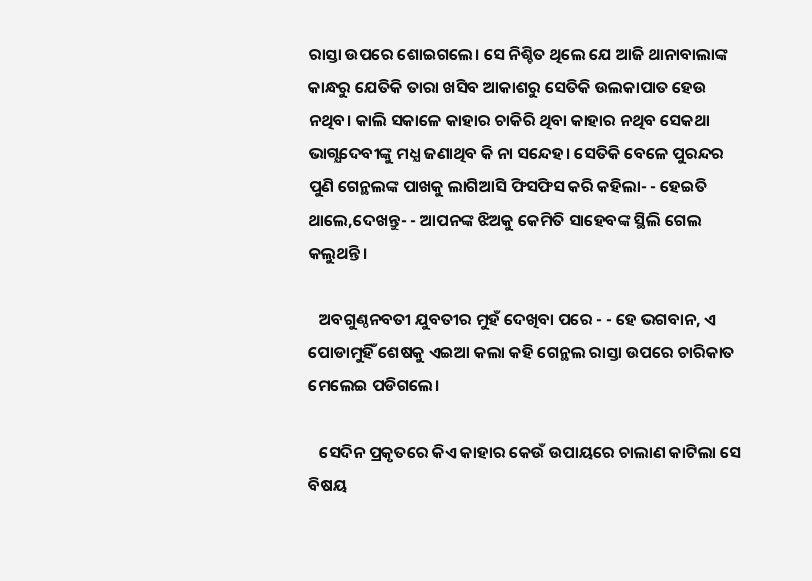ରାସ୍ତା ଉପରେ ଶୋଇଗଲେ। ସେ ନିଶ୍ଚିତ ଥିଲେ ଯେ ଆଜି ଥାନାବାଲାଙ୍କ କାନ୍ଧରୁ ଯେତିକି ତାରା ଖସିବ ଆକାଶରୁ ସେତିକି ଉଲକାପାତ ହେଉ ନଥିବ। କାଲି ସକାଳେ କାହାର ଚାକିରି ଥିବା କାହାର ନଥିବ ସେକଥା ଭାଗ୍ଯଦେବୀଙ୍କୁ ମଧ୍ଯ ଜଣାଥିବ କି ନା ସନ୍ଦେହ। ସେତିକି ବେଳେ ପୁରନ୍ଦର ପୁଣି ଗେନ୍ଥଲଙ୍କ ପାଖକୁ ଲାଗିଆସି ଫିସଫିସ କରି କହିଲା- - ହେଇତି ଥାଲେ,ଦେଖନ୍ତୁ- - ଆପନଙ୍କ ଝିଅକୁ କେମିତି ସାହେବଙ୍କ ସ୍ଥିଲି ଗେଲ କଲୁଥନ୍ତି।

   ଅବଗୁଣ୍ଠନବତୀ ଯୁବତୀର ମୁହଁ ଦେଖିବା ପରେ - - ହେ ଭଗବାନ, ଏ ପୋଡାମୁହିଁ ଶେଷକୁ ଏଇଆ କଲା କହି ଗେନ୍ଥଲ ରାସ୍ତା ଉପରେ ଚାରିକାତ ମେଲେଇ ପଡିଗଲେ।

   ସେଦିନ ପ୍ରକୃତରେ କିଏ କାହାର କେଉଁ ଉପାୟରେ ଚାଲାଣ କାଟିଲା ସେ ବିଷୟ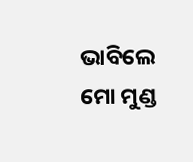ଭାବିଲେ ମୋ ମୁଣ୍ଡ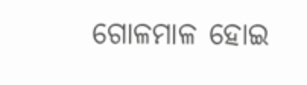ଗୋଳମାଳ ହୋଇ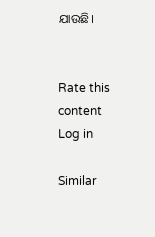ଯାଉଛି।


Rate this content
Log in

Similar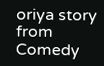oriya story from Comedy